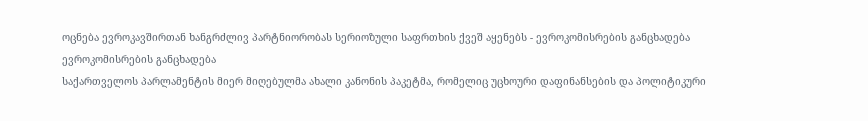ოცნება ევროკავშირთან ხანგრძლივ პარტნიორობას სერიოზული საფრთხის ქვეშ აყენებს - ევროკომისრების განცხადება
ევროკომისრების განცხადება
საქართველოს პარლამენტის მიერ მიღებულმა ახალი კანონის პაკეტმა, რომელიც უცხოური დაფინანსების და პოლიტიკური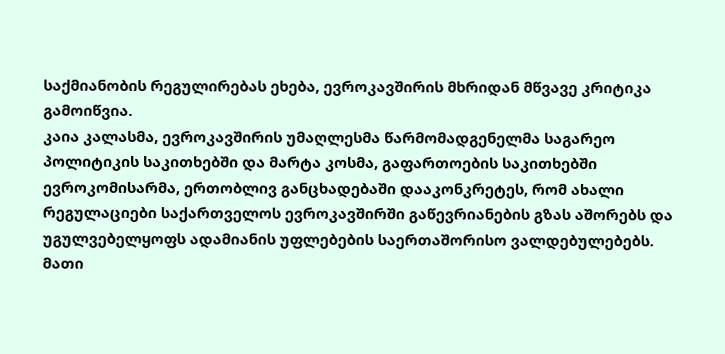საქმიანობის რეგულირებას ეხება, ევროკავშირის მხრიდან მწვავე კრიტიკა გამოიწვია.
კაია კალასმა, ევროკავშირის უმაღლესმა წარმომადგენელმა საგარეო პოლიტიკის საკითხებში და მარტა კოსმა, გაფართოების საკითხებში ევროკომისარმა, ერთობლივ განცხადებაში დააკონკრეტეს, რომ ახალი რეგულაციები საქართველოს ევროკავშირში გაწევრიანების გზას აშორებს და უგულვებელყოფს ადამიანის უფლებების საერთაშორისო ვალდებულებებს.
მათი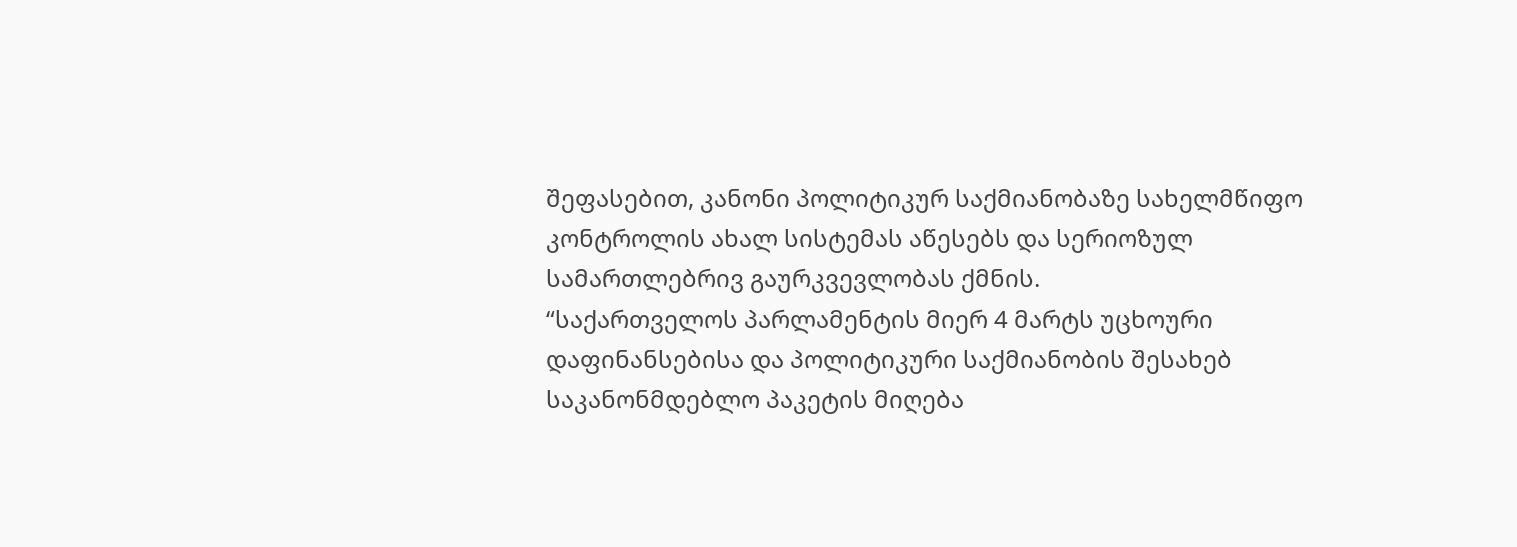შეფასებით, კანონი პოლიტიკურ საქმიანობაზე სახელმწიფო კონტროლის ახალ სისტემას აწესებს და სერიოზულ სამართლებრივ გაურკვევლობას ქმნის.
“საქართველოს პარლამენტის მიერ 4 მარტს უცხოური დაფინანსებისა და პოლიტიკური საქმიანობის შესახებ საკანონმდებლო პაკეტის მიღება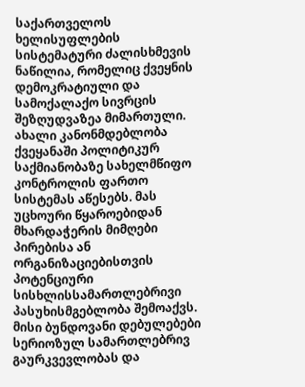საქართველოს ხელისუფლების სისტემატური ძალისხმევის ნაწილია, რომელიც ქვეყნის დემოკრატიული და სამოქალაქო სივრცის შეზღუდვაზეა მიმართული.
ახალი კანონმდებლობა ქვეყანაში პოლიტიკურ საქმიანობაზე სახელმწიფო კონტროლის ფართო სისტემას აწესებს. მას უცხოური წყაროებიდან მხარდაჭერის მიმღები პირებისა ან ორგანიზაციებისთვის პოტენციური სისხლისსამართლებრივი პასუხისმგებლობა შემოაქვს. მისი ბუნდოვანი დებულებები სერიოზულ სამართლებრივ გაურკვევლობას და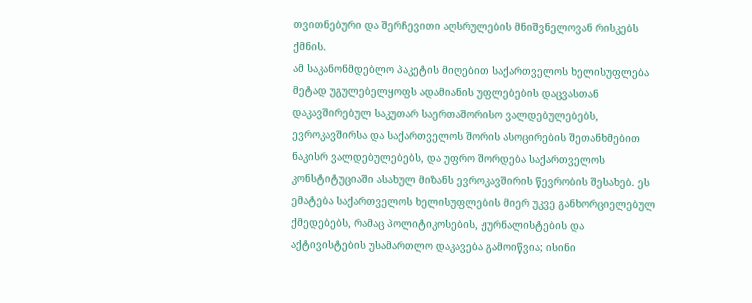თვითნებური და შერჩევითი აღსრულების მნიშვნელოვან რისკებს ქმნის.
ამ საკანონმდებლო პაკეტის მიღებით საქართველოს ხელისუფლება მეტად უგულებელყოფს ადამიანის უფლებების დაცვასთან დაკავშირებულ საკუთარ საერთაშორისო ვალდებულებებს, ევროკავშირსა და საქართველოს შორის ასოცირების შეთანხმებით ნაკისრ ვალდებულებებს, და უფრო შორდება საქართველოს კონსტიტუციაში ასახულ მიზანს ევროკავშირის წევრობის შესახებ. ეს ემატება საქართველოს ხელისუფლების მიერ უკვე განხორციელებულ ქმედებებს, რამაც პოლიტიკოსების, ჟურნალისტების და აქტივისტების უსამართლო დაკავება გამოიწვია; ისინი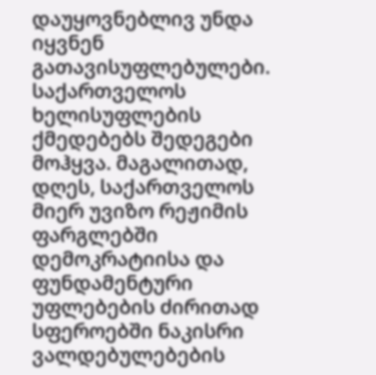დაუყოვნებლივ უნდა იყვნენ გათავისუფლებულები.
საქართველოს ხელისუფლების ქმედებებს შედეგები მოჰყვა. მაგალითად, დღეს, საქართველოს მიერ უვიზო რეჟიმის ფარგლებში დემოკრატიისა და ფუნდამენტური უფლებების ძირითად სფეროებში ნაკისრი ვალდებულებების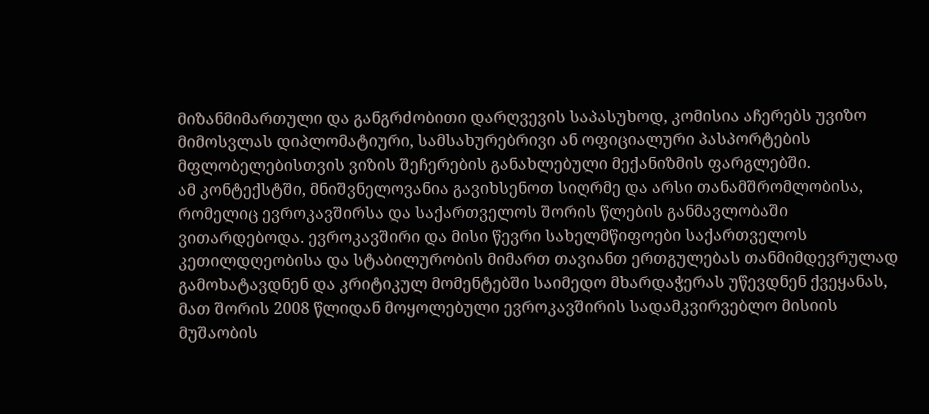მიზანმიმართული და განგრძობითი დარღვევის საპასუხოდ, კომისია აჩერებს უვიზო მიმოსვლას დიპლომატიური, სამსახურებრივი ან ოფიციალური პასპორტების მფლობელებისთვის ვიზის შეჩერების განახლებული მექანიზმის ფარგლებში.
ამ კონტექსტში, მნიშვნელოვანია გავიხსენოთ სიღრმე და არსი თანამშრომლობისა, რომელიც ევროკავშირსა და საქართველოს შორის წლების განმავლობაში ვითარდებოდა. ევროკავშირი და მისი წევრი სახელმწიფოები საქართველოს კეთილდღეობისა და სტაბილურობის მიმართ თავიანთ ერთგულებას თანმიმდევრულად გამოხატავდნენ და კრიტიკულ მომენტებში საიმედო მხარდაჭერას უწევდნენ ქვეყანას, მათ შორის 2008 წლიდან მოყოლებული ევროკავშირის სადამკვირვებლო მისიის მუშაობის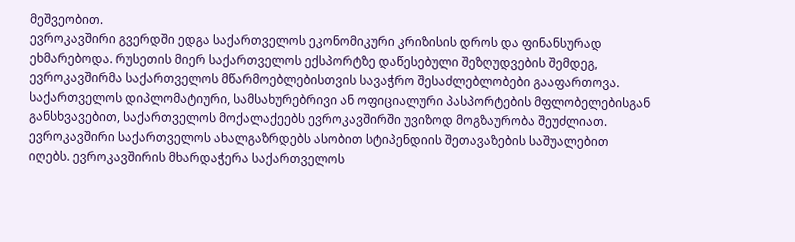მეშვეობით.
ევროკავშირი გვერდში ედგა საქართველოს ეკონომიკური კრიზისის დროს და ფინანსურად ეხმარებოდა. რუსეთის მიერ საქართველოს ექსპორტზე დაწესებული შეზღუდვების შემდეგ, ევროკავშირმა საქართველოს მწარმოებლებისთვის სავაჭრო შესაძლებლობები გააფართოვა. საქართველოს დიპლომატიური, სამსახურებრივი ან ოფიციალური პასპორტების მფლობელებისგან განსხვავებით, საქართველოს მოქალაქეებს ევროკავშირში უვიზოდ მოგზაურობა შეუძლიათ.
ევროკავშირი საქართველოს ახალგაზრდებს ასობით სტიპენდიის შეთავაზების საშუალებით იღებს. ევროკავშირის მხარდაჭერა საქართველოს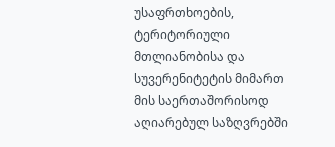უსაფრთხოების, ტერიტორიული მთლიანობისა და სუვერენიტეტის მიმართ მის საერთაშორისოდ აღიარებულ საზღვრებში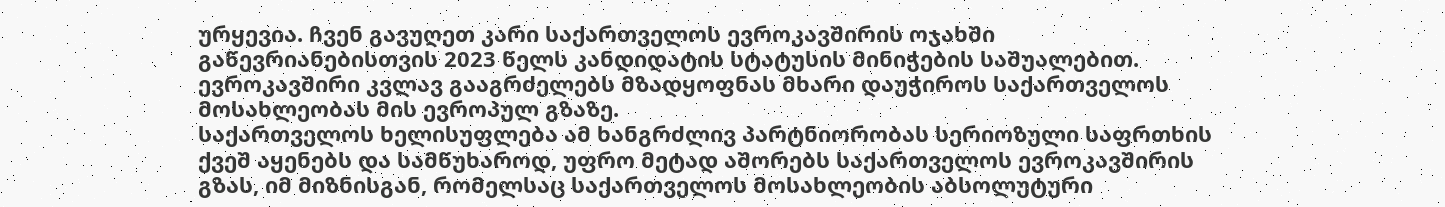ურყევია. ჩვენ გავუღეთ კარი საქართველოს ევროკავშირის ოჯახში გაწევრიანებისთვის 2023 წელს კანდიდატის სტატუსის მინიჭების საშუალებით. ევროკავშირი კვლავ გააგრძელებს მზადყოფნას მხარი დაუჭიროს საქართველოს მოსახლეობას მის ევროპულ გზაზე.
საქართველოს ხელისუფლება ამ ხანგრძლივ პარტნიორობას სერიოზული საფრთხის ქვეშ აყენებს და სამწუხაროდ, უფრო მეტად აშორებს საქართველოს ევროკავშირის გზას, იმ მიზნისგან, რომელსაც საქართველოს მოსახლეობის აბსოლუტური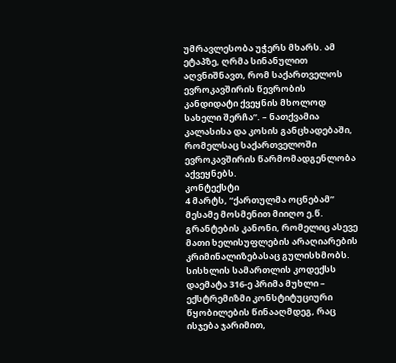უმრავლესობა უჭერს მხარს. ამ ეტაპზე, ღრმა სინანულით აღვნიშნავთ, რომ საქართველოს ევროკავშირის წევრობის კანდიდატი ქვეყნის მხოლოდ სახელი შერჩა”. – ნათქვამია კალასისა და კოსის განცხადებაში, რომელსაც საქართველოში ევროკავშირის წარმომადგენლობა აქვეყნებს.
კონტექსტი
4 მარტს, “ქართულმა ოცნებამ” მესამე მოსმენით მიიღო ე.წ. გრანტების კანონი, რომელიც ასევე მათი ხელისუფლების არაღიარების კრიმინალიზებასაც გულისხმობს. სისხლის სამართლის კოდექსს დაემატა 316-ე პრიმა მუხლი – ექსტრემიზმი კონსტიტუციური წყობილების წინააღმდეგ, რაც ისჯება ჯარიმით,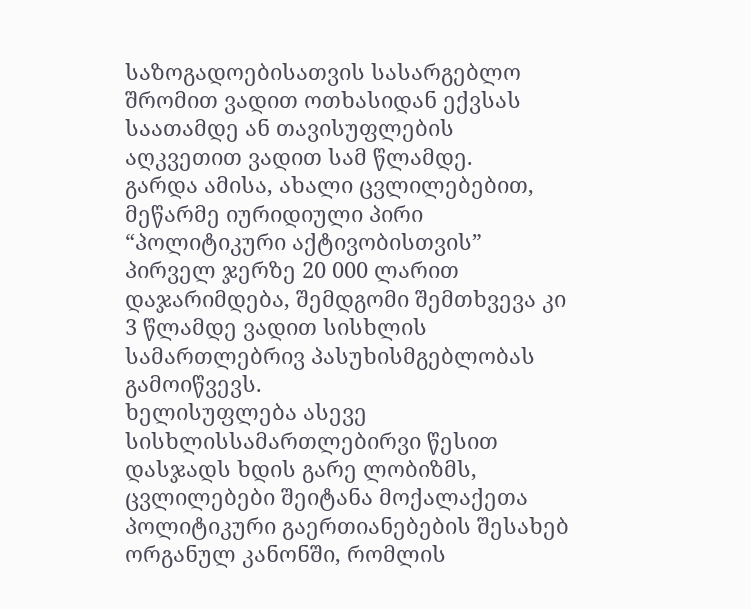საზოგადოებისათვის სასარგებლო შრომით ვადით ოთხასიდან ექვსას საათამდე ან თავისუფლების აღკვეთით ვადით სამ წლამდე.
გარდა ამისა, ახალი ცვლილებებით, მეწარმე იურიდიული პირი “პოლიტიკური აქტივობისთვის” პირველ ჯერზე 20 000 ლარით დაჯარიმდება, შემდგომი შემთხვევა კი 3 წლამდე ვადით სისხლის სამართლებრივ პასუხისმგებლობას გამოიწვევს.
ხელისუფლება ასევე სისხლისსამართლებირვი წესით დასჯადს ხდის გარე ლობიზმს, ცვლილებები შეიტანა მოქალაქეთა პოლიტიკური გაერთიანებების შესახებ ორგანულ კანონში, რომლის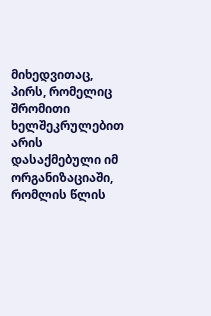მიხედვითაც, პირს, რომელიც შრომითი ხელშეკრულებით არის დასაქმებული იმ ორგანიზაციაში, რომლის წლის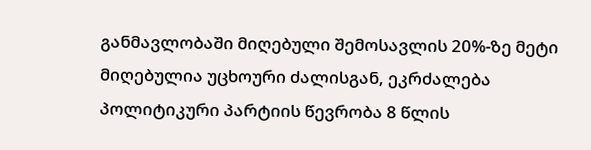განმავლობაში მიღებული შემოსავლის 20%-ზე მეტი მიღებულია უცხოური ძალისგან, ეკრძალება პოლიტიკური პარტიის წევრობა 8 წლის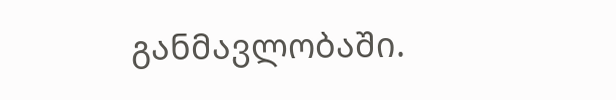განმავლობაში.